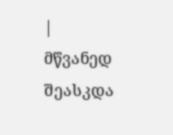|
მწვანედ შეასკდა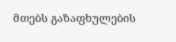მთებს გაზაფხულების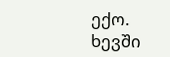ექო. ხევში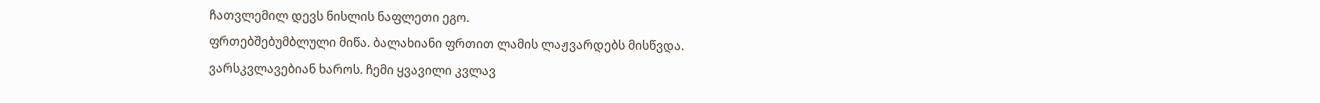ჩათვლემილ დევს ნისლის ნაფლეთი ეგო.
ფრთებშებუმბლული მიწა. ბალახიანი ფრთით ლამის ლაჟვარდებს მისწვდა.
ვარსკვლავებიან ხაროს. ჩემი ყვავილი კვლავ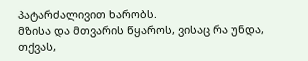პატარძალივით ხარობს.
მზისა და მთვარის წყაროს, ვისაც რა უნდა, თქვას,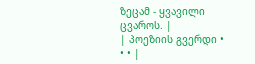ზეცამ - ყვავილი ცვაროს. |
| პოეზიის გვერდი • • • |